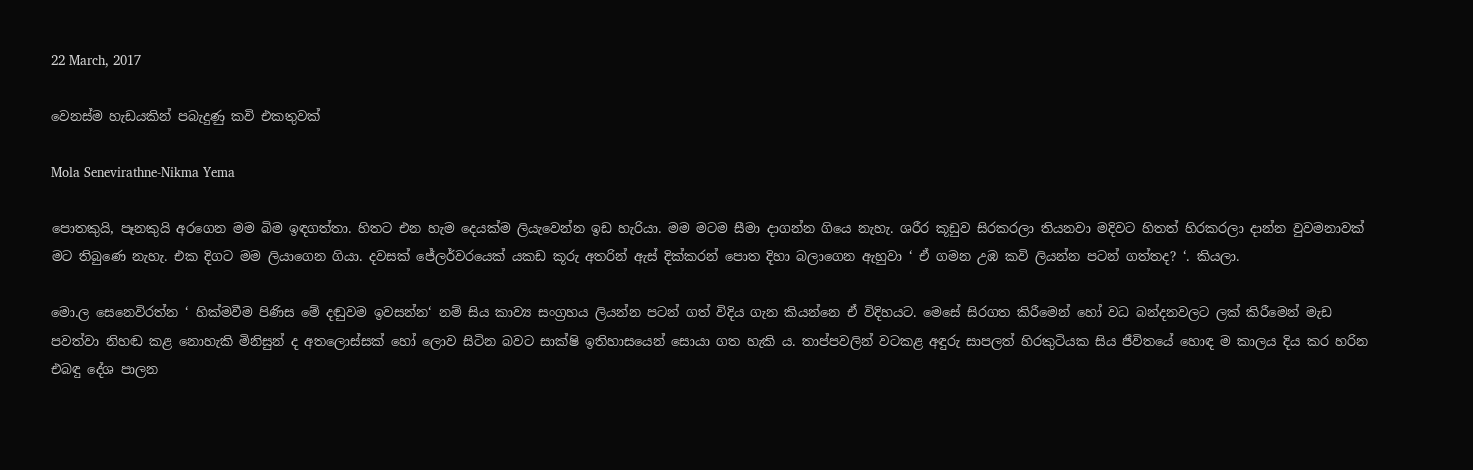22 March, 2017

වෙනස්ම හැඩයකින් පබැදුණු කවි එකතුවක්

Mola Senevirathne-Nikma Yema

පොතකුයි, පෑනකුයි අරගෙන මම බිම ඉඳගත්තා. හිතට එන හැම දෙයක්ම ලියැවෙන්න ඉඩ හැරියා. මම මටම සීමා දාගන්න ගියෙ නැහැ. ශරීර කූඩුව සිරකරලා තියනවා මදිවට හිතත් හිරකරලා දාන්න වුවමනාවක් මට තිබුණෙ නැහැ. එක දිගට මම ලියාගෙන ගියා. දවසක් ජේලර්වරයෙක් යකඩ කූරු අතරින් ඇස් දික්කරන් පොත දිහා බලාගෙන ඇහුවා ‘ ඒ ගමන උඹ කවි ලියන්න පටන් ගත්තද? ‘. කියලා.

මො.ල සෙනෙවිරත්න ‘ හික්මවීම පිණිස මේ දඬුවම ඉවසන්න‘ නම් සිය කාව්‍ය සංග්‍රහය ලියන්න පටන් ගත් විදිය ගැන කියන්නෙ ඒ විදිහයට. මෙසේ සිරගත කිරීමෙන් හෝ වධ බන්දනවලට ලක් කිරීමෙන් මැඩ පවත්වා නිහඬ කළ නොහැකි මිනිසුන් ද අතලොස්සක් හෝ ලොව සිටින බවට සාක්ෂි ඉතිහාසයෙන් සොයා ගත හැකි ය. තාප්පවලින් වටකළ අඳුරු සාපලත් හිරකුටියක සිය ජීවිතයේ හොඳ ම කාලය දිය කර හරින එබඳු දේශ පාලන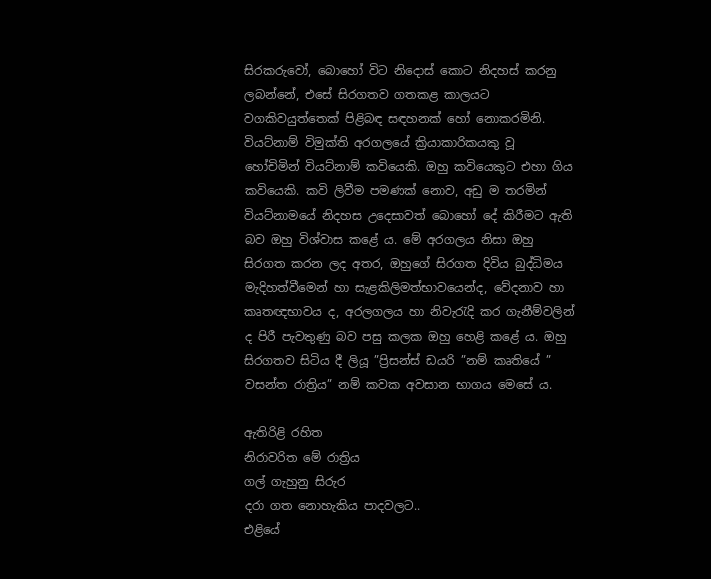සිරකරුවෝ, බොහෝ විට නිදොස් කොට නිදහස් කරනු ලබන්නේ, එසේ සිරගතව ගතකළ කාලයට වගකිවයුත්තෙක් පිළිබඳ සඳහනක් හෝ නොකරමිනි. වියට්නාම් විමුක්ති අරගලයේ ක්‍රියාකාරිකයකු වූ හෝචිමින් වියට්නාම් කවියෙකි. ඔහු කවියෙකුට එහා ගිය කවියෙකි. කවි ලිවීම පමණක් නොව, අඩු ම තරමින් වියට්නාමයේ නිදහස උදෙසාවත් බොහෝ දේ කිරීමට ඇති බව ඔහු විශ්වාස කළේ ය. මේ අරගලය නිසා ඔහු සිරගත කරන ලද අතර, ඔහුගේ සිරගත දිවිය බුද්ධිමය මැදිහත්වීමෙන් හා සැළකිලිමත්භාවයෙන්ද, වේදනාව හා කෘතඥභාවය ද, අරලගලය හා නිවැරැදි කර ගැනීම්වලින් ද පිරී පැවතුණු බව පසු කලක ඔහු හෙළි කළේ ය. ඔහු සිරගතව සිටිය දී ලියූ ”ප්‍රිසන්ස් ඩයරි ”නම් කෘතියේ ” වසන්ත රාත්‍රිය” නම් කවක අවසාන භාගය මෙසේ ය.

ඇතිරිළි රහිත
නිරාවරිත මේ රාත්‍රිය
ගල් ගැහුනු සිරුර
දරා ගත නොහැකිය පාදවලට..
එළියේ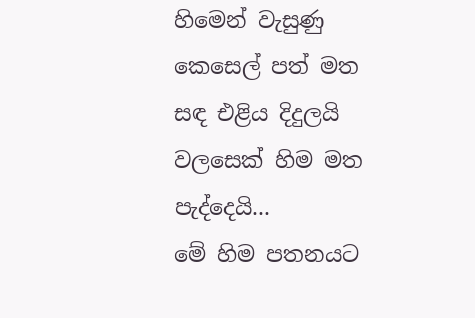හිමෙන් වැසුණු කෙසෙල් පත් මත
සඳ එළිය දිදුලයි
වලසෙක් හිම මත පැද්දෙයි...
මේ හිම පතනයට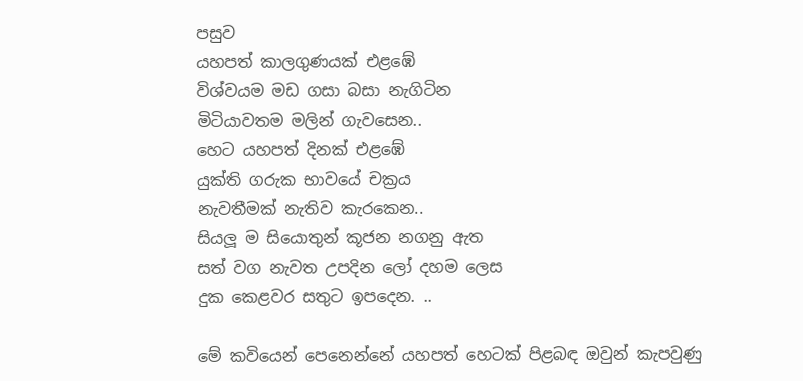පසුව
යහපත් කාලගුණයක් එළඹේ
විශ්වයම මඩ ගසා බසා නැගිටින
මිටියාවතම මලින් ගැවසෙන..
හෙට යහපත් දිනක් එළඹේ
යුක්ති ගරුක භාවයේ චක්‍රය
නැවතීමක් නැතිව කැරකෙන..
සියලූ‍ ම සියොතුන් කූජන නගනු ඇත
සත් වග නැවත උපදින ලෝ දහම ලෙස
දුක කෙළවර සතුට ඉපදෙන. ..

මේ කවියෙන් පෙනෙන්නේ යහපත් හෙටක් පිළබඳ ඔවුන් කැපවුණු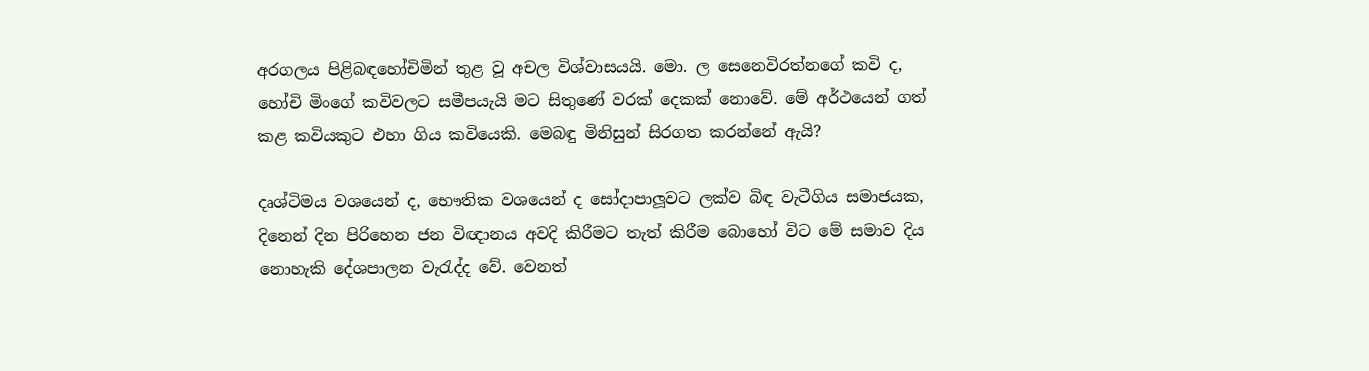අරගලය පිළිබඳහෝචිමින් තුළ වූ අචල විශ්වාසයයි. මො. ල සෙනෙවිරත්නගේ කවි ද, හෝචි මිංගේ කවිවලට සමීපයැයි මට සිතුණේ වරක් දෙකක් නොවේ. මේ අර්ථයෙන් ගත් කළ කවියකුට එහා ගිය කවියෙකි. මෙබඳු මිනිසුන් සිරගත කරන්නේ ඇයි?

දෘශ්ටිමය වශයෙන් ද, භෞතික වශයෙන් ද සෝදාපාලූ‍වට ලක්ව බිඳ වැටීගිය සමාජයක, දිනෙන් දින පිරිහෙන ජන විඥානය අවදි කිරීමට තැත් කිරීම බොහෝ විට මේ සමාව දිය නොහැකි දේශපාලන වැරැද්ද වේ. වෙනත්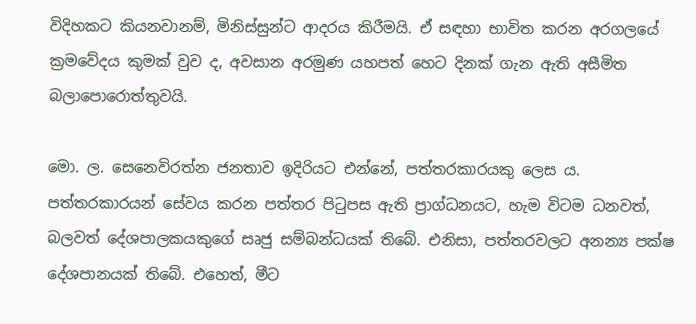විදිහකට කියනවානම්, මිනිස්සුන්ට ආදරය කිරීමයි. ඒ සඳහා භාවිත කරන අරගලයේ ක්‍රමවේදය කුමක් වුව ද, අවසාන අරමුණ යහපත් හෙට දිනක් ගැන ඇති අසීමිත බලාපොරොත්තුවයි.

මො. ල. සෙනෙවිරත්න ජනතාව ඉදිරියට එන්නේ, පත්තරකාරයකු ලෙස ය. පත්තරකාරයන් සේවය කරන පත්තර පිටුපස ඇති ප්‍රාග්ධනයට, හැම විටම ධනවත්, බලවත් දේශපාලකයකුගේ සෘජු සම්බන්ධයක් තිබේ. එනිසා, පත්තරවලට අනන්‍ය පක්ෂ දේශපානයක් තිබේ. එහෙත්, මීට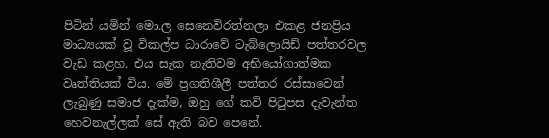පිටින් යමින් මො.ල සෙනෙවිරත්නලා එකළ ජනප්‍රිය මාධ්‍යයක් වූ විකල්ප ධාරාවේ ටැබ්ලොයිඩ් පත්තරවල වැඩ කළහ. එය සැක නැතිවම අභියෝගාත්මක වෘත්තියක් විය. මේ ප්‍රගතිශීලී පත්තර රස්සාවෙන් ලැබුණු සමාජ දැක්ම, ඔහු ගේ කවි පිටුපස දැවැන්ත හෙවනැල්ලක් සේ ඇති බව පෙනේ.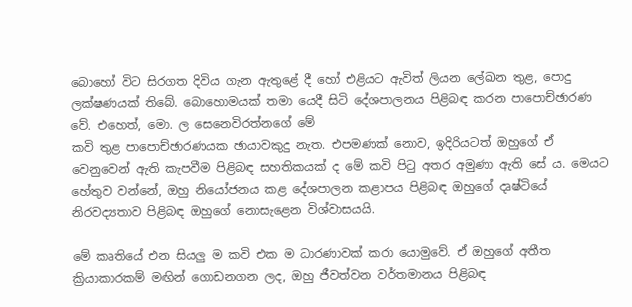බොහෝ විට සිරගත දිවිය ගැන ඇතුළේ දී හෝ එළියට ඇවිත් ලියන ලේඛන තුළ, පොදු ලක්ෂණයක් තිබේ. බොහොමයක් තමා යෙදී සිටි දේශපාලනය පිළිබඳ කරන පාපොච්ඡාරණ වේ. එහෙත්, මො. ල සෙනෙවිරත්නගේ මේ
කවි තුළ පාපොච්ඡාරණයක ඡායාවකුදු නැත. එපමණක් නොව, ඉදිරියටත් ඔහුගේ ඒ වෙනුවෙන් ඇති කැපවීම පිළිබඳ සහතිකයක් ද මේ කවි පිටු අතර අමුණා ඇති සේ ය. මෙයට හේතුව වන්නේ, ඔහු නියෝජනය කළ දේශපාලන කළාපය පිළිබඳ ඔහුගේ දෘෂ්ටියේ නිරවද්‍යතාව පිළිබඳ ඔහුගේ නොසැළෙන විශ්වාසයයි.

මේ කෘතියේ එන සියලු ම කවි එක ම ධාරණාවක් කරා යොමුවේ. ඒ ඔහුගේ අතීත ක්‍රියාකාරකම් මඟින් ගොඩනගන ලද, ඔහු ජීවත්වන වර්තමානය පිළිබඳ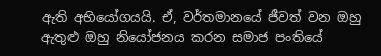ඇති අභියෝගයයි. ඒ, වර්තමානයේ ජීවත් වන ඔහු ඇතුළු ඔහු නියෝජනය කරන සමාජ පංතියේ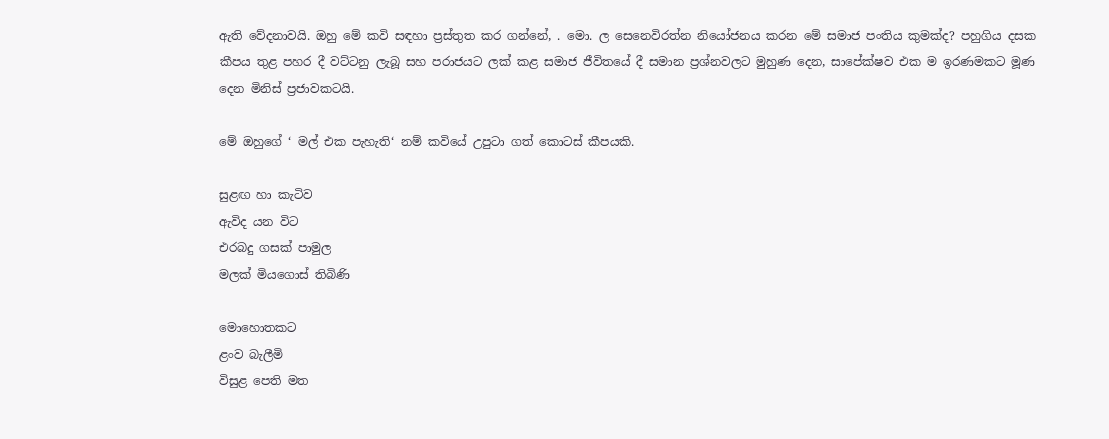ඇති වේදනාවයි. ඔහු මේ කවි සඳහා ප්‍රස්තුත කර ගන්නේ, . මො. ල සෙනෙවිරත්න නියෝජනය කරන මේ සමාජ පංතිය කුමක්ද? පහුගිය දසක කීපය තුළ පහර දී වට්ටනු ලැබූ සහ පරාජයට ලක් කළ සමාජ ජීවිතයේ දී සමාන ප්‍රශ්නවලට මුහුණ දෙන, සාපේක්ෂව එක ම ඉරණමකට මූණ දෙන මිනිස් ප්‍රජාවකටයි.

මේ ඔහුගේ ‘ මල් එක පැහැති‘ නම් කවියේ උපුටා ගත් කොටස් කීපයකි.

සුළඟ හා කැටිව
ඇවිද යන විට
එරබදු ගසක් පාමුල
මලක් මියගොස් තිබිණි

මොහොතකට
ළංව බැලීමි
විසුළ පෙති මත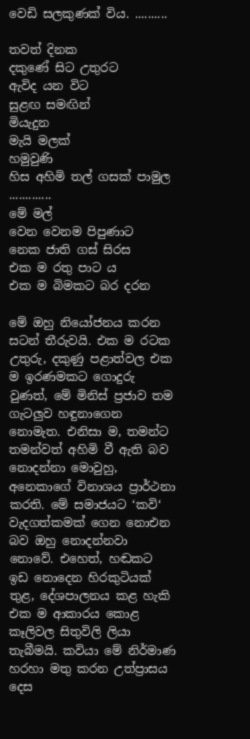වෙඩි සලකුණක් විය. ..........

තවත් දිනක
දකුණේ සිට උතුරට
ඇවිද යන විට
සුළඟ සමඟින්
මියැදුන
මැයි මලක්
හමුවුණි
හිස අහිමි තල් ගසක් පාමුල .............
මේ මල්
වෙන වෙනම පිපුණාට
නෙක ජාති ගස් සිරස
එක ම රතු පාට ය
එක ම බිමකට බර දරන

මේ ඔහු නියෝජනය කරන සටන් තීරුවයි. එක ම රටක උතුරු, දකුණු පළාත්වල එක ම ඉරණමකට ගොදුරු වුණත්, මේ මිනිස් ප්‍රජාව තම ගැටලුව හඳුනාගෙන නොමැත. එනිසා ම, තමන්ට තමන්වත් අහිමි වී ඇති බව නොදන්නා මොවුහු, අනෙකාගේ විනාශය ප්‍රාර්ථනා කරති. මේ සමාජයට ‘කවි‘ වැදගත්කමක් ගෙන නොඑන බව ඔහු නොදන්නවා නොවේ. එහෙත්, හඬකට ඉඩ නොදෙන හිරකුටියක් තුළ, දේශපාලනය කළ හැකි එක ම ආකාරය කොළ කෑලිවල සිතුවිලි ලියා තැබීමයි. කවියා මේ නිර්මාණ හරහා මතු කරන උත්ප්‍රාසය දෙස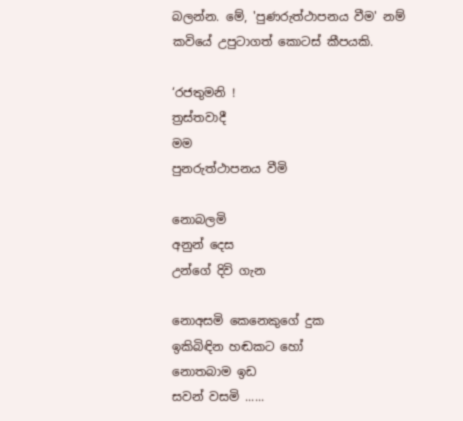බලන්න. මේ, 'පුණරුත්ථාපනය වීම' නම් කවියේ උපුටාගත් කොටස් කීපයකි.

‘රජතුමනි !
ත්‍රස්තවාදී
මම
පුනරුත්ථාපනය වීමි

නොබලමි
අනුන් දෙස
උන්ගේ දිවි ගැන

නොඅසමි කෙනෙකුගේ දුක
ඉකිබිඳින හඬකට හෝ
නොතබාම ඉඩ
සවන් වසමි ......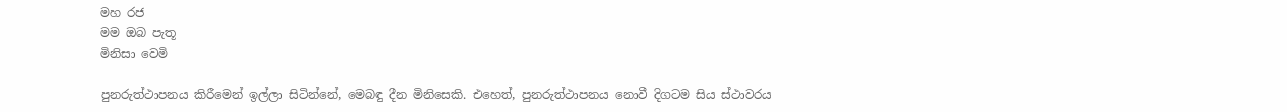මහ රජ
මම ඔබ පැතූ
මිනිසා වෙමි

පුනරුත්ථාපනය කිරීමෙන් ඉල්ලා සිටින්නේ, මෙබඳු දීන මිනිසෙකි. එහෙත්, පුනරුත්ථාපනය නොවී දිගටම සිය ස්ථාවරය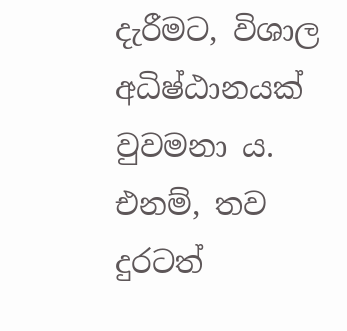දැරීමට, විශාල අධිෂ්ඨානයක් වුවමනා ය. එනම්, තව දුරටත්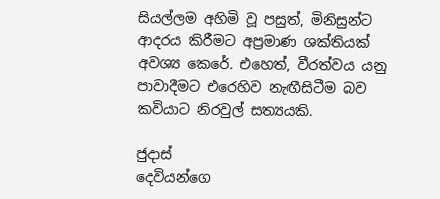සියල්ලම අහිමි වූ පසුත්, මිනිසුන්ට ආදරය කිරීමට අප්‍රමාණ ශක්තියක් අවශ්‍ය කෙරේ. එහෙත්, වීරත්වය යනු පාවාදීමට එරෙහිව නැ‍ඟීසිටීම බව කවියාට නිරවුල් සත්‍යයකි.

ජුදාස්
දෙවියන්ගෙ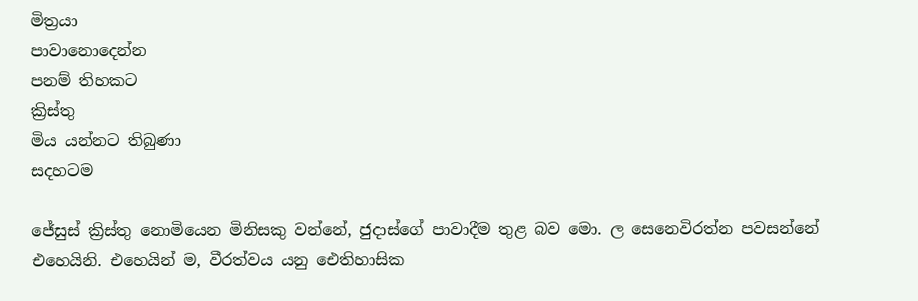මිත්‍රයා
පාවානොදෙන්න
පනම් තිහකට
ක්‍රිස්තු
මිය යන්නට තිබුණා
සදහටම

ජේසුස් ක්‍රිස්තු නොමියෙන මිනිසකු වන්නේ, ජුදාස්ගේ පාවාදීම තුළ බව මො. ල සෙනෙවිරත්න පවසන්නේ එහෙයිනි. එහෙයින් ම, වීරත්වය යනු ඓතිහාසික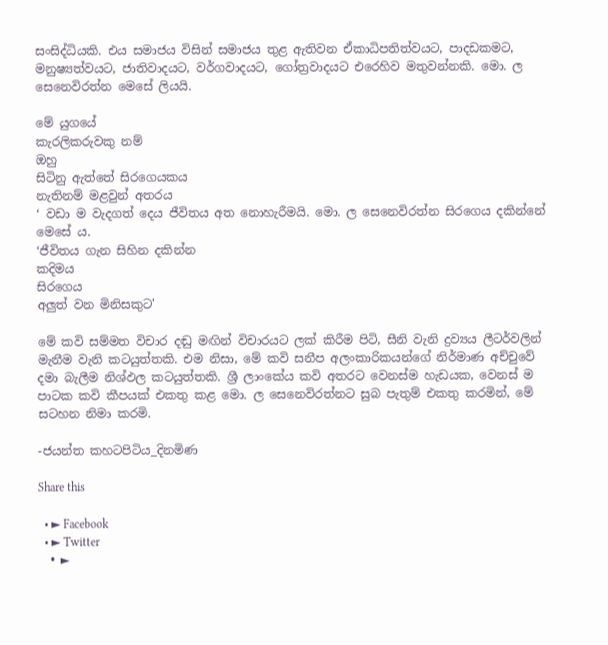සංසිද්ධියකි. එය සමාජය විසින් සමාජය තුළ ඇතිවන ඒකාධිපතිත්වයට, පාදඩකමට, මනුෂ්‍යත්වයට, ජාතිවාදයට, වර්ගවාදයට, ගෝත්‍රවාදයට එරෙහිව මතුවන්නකි. මො. ල සෙනෙවිරත්න මෙසේ ලියයි.

මේ යුගයේ
කැරලිකරුවකු නම්
ඔහු
සිටිනු ඇත්තේ සිරගෙයකය
නැතිනම් මළවුන් අතරය
‘ වඩා ම වැදගත් දෙය ජීවිතය අත නොහැරීමයි. මො. ල සෙනෙවිරත්න සිරගෙය දකින්නේ මෙසේ ය.
‘ජීවිතය ගැන සිහින දකින්න
කදිමය
සිරගෙය
අලුත් වන මිනිසකුට'

මේ කවි සම්මත විචාර දඬු මඟින් විචාරයට ලක් කිරීම පිටි, සීනි වැනි ද්‍රව්‍යය ලීටර්වලින් මැනීම වැනි කටයුත්තකි. එම නිසා, මේ කවි සනීප අලංකාරිකයන්ගේ නිර්මාණ අච්චුවේ දමා බැලීම නිශ්ඵල කටයුත්තකි. ශ්‍රී ලාංකේය කවි අතරට වෙනස්ම හැඩයක, වෙනස් ම පාටක කවි කීපයක් එකතු කළ මො. ල සෙනෙවිරත්නට සුබ පැතුම් එකතු කරමින්, මේ සටහන නිමා කරමි.

-ජයන්ත කහටපිටිය_දිනමිණ

Share this

  • ► Facebook
  • ► Twitter
  • ►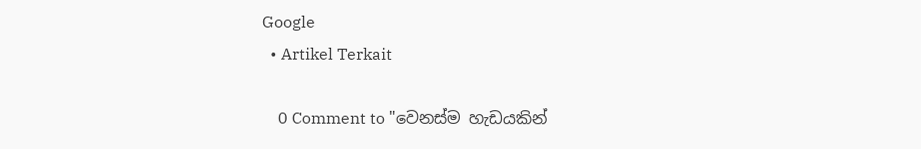Google
  • Artikel Terkait

    0 Comment to "වෙනස්ම හැඩයකින්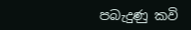පබැදුණු කවි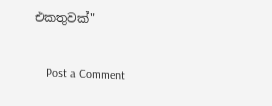එකතුවක්"

    Post a Comment